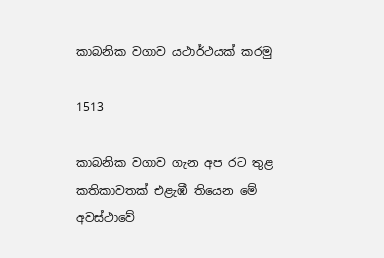කාබනික වගාව යථාර්ථයක් කරමු

1513

කාබනික වගාව ගැන අප රට තුළ කතිකාවතක් එළැඹී තියෙන මේ අවස්ථාවේ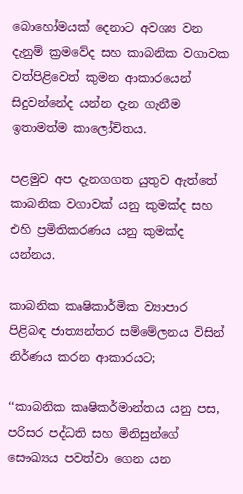බොහෝමයක් දෙනාට අවශ්‍ය වන දැනුම් ක්‍රමවේද සහ කාබනික වගාවක වත්පිළිවෙත් කුමන ආකාරයෙන් සිදුවන්නේද යන්න දැන ගැනීම ඉතාමත්ම කාලෝචිතය.

පළමුව අප දැනගගත යුතුව ඇත්තේ කාබනික වගාවක් යනු කුමක්ද සහ එහි ප්‍රමිතිකරණය යනු කුමක්ද යන්නය.

කාබනික කෘෂිකාර්මික ව්‍යාපාර පිළිබඳ ජාත්‍යන්තර සම්මේලනය විසින් නිර්ණය කරන ආකාරයට;

‘‘කාබනික කෘෂිකර්මාන්තය යනු පස, පරිසර පද්ධති සහ මිනිසුන්ගේ සෞඛ්‍යය පවත්වා ගෙන යන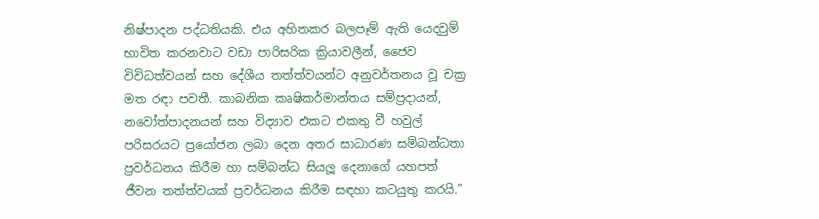නිෂ්පාදන පද්ධතියකි. එය අහිතකර බලපෑම් ඇති යෙදවුම් භාවිත කරනවාට වඩා පාරිසරික ක්‍රියාවලීන්, ජෛව විවිධත්වයන් සහ දේශීය තත්ත්වයන්ට අනුවර්තනය වූ චක්‍ර මත රඳා පවතී. කාබනික කෘෂිකර්මාන්තය සම්ප්‍රදායන්, නවෝත්පාදනයන් සහ විද්‍යාව එකට එකතු වී හවුල් පරිසරයට ප්‍රයෝජන ලබා දෙන අතර සාධාරණ සම්බන්ධතා ප්‍රවර්ධනය කිරීම හා සම්බන්ධ සියලූ දෙනාගේ යහපත් ජීවන තත්ත්වයක් ප්‍රවර්ධනය කිරීම සඳහා කටයුතු කරයි.”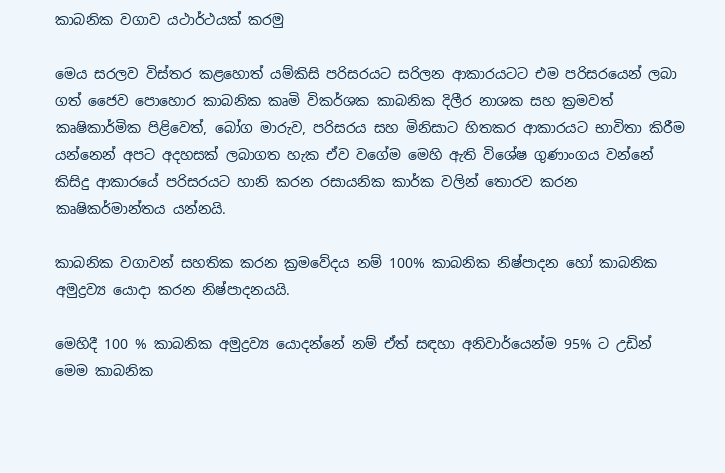කාබනික වගාව යථාර්ථයක් කරමු

මෙය සරලව විස්තර කළහොත් යම්කිසි පරිසරයට සරිලන ආකාරයටට එම පරිසරයෙන් ලබා ගත් ජෛව පොහොර කාබනික කෘමි විකර්ශක කාබනික දිලීර නාශක සහ ක්‍රමවත් කෘෂිකාර්මික පිළිවෙත්, බෝග මාරුව, පරිසරය සහ මිනිසාට හිතකර ආකාරයට භාවිතා කිරීම යන්නෙන් අපට අදහසක් ලබාගත හැක ඒව වගේම මෙහි ඇති විශේෂ ගුණාංගය වන්නේ කිසිදු ආකාරයේ පරිසරයට හානි කරන රසායනික කාර්ක වලින් තොරව කරන කෘෂිකර්මාන්තය යන්නයි.

කාබනික වගාවන් සහතික කරන ක්‍රමවේදය නම් 100% කාබනික නිෂ්පාදන හෝ කාබනික අමුද්‍රව්‍ය යොදා කරන නිෂ්පාදනයයි.

මෙහිදී 100 % කාබනික අමුද්‍රව්‍ය යොදන්නේ නම් ඒත් සඳහා අනිවාර්යෙන්ම 95% ට උඩින් මෙම කාබනික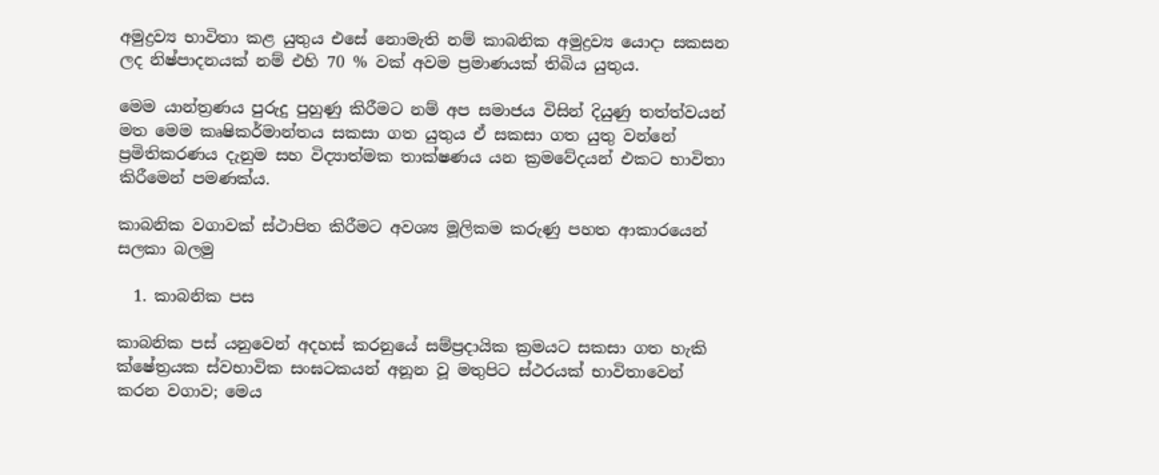අමුද්‍රව්‍ය භාවිතා කළ යුතුය එසේ නොමැති නම් කාබනික අමුද්‍රව්‍ය යොදා සකසන ලද නිෂ්පාදනයක් නම් එහි 70 % වක් අවම ප්‍රමාණයක් තිබිය යුතුය.

මෙම යාන්ත්‍රණය පුරුදු පුහුණු කිරීමට නම් අප සමාජය විසින් දියුණු තත්ත්වයන් මත මෙම කෘෂිකර්මාන්තය සකසා ගත යුතුය ඒ සකසා ගත යුතු වන්නේ ප්‍රමිතිකරණය දැනුම සහ විද්‍යාත්මක තාක්ෂණය යන ක්‍රමවේදයන් එකට භාවිතා කිරීමෙන් පමණක්ය.

කාබනික වගාවක් ස්ථාපිත කිරීමට අවශ්‍ය මූලිකම කරුණු පහත ආකාරයෙන් සලකා බලමු

  1. කාබනික පස

කාබනික පස් යනුවෙන් අදහස් කරනුයේ සම්ප්‍රදායික ක්‍රමයට සකසා ගත හැකි ක්ෂේත්‍රයක ස්වභාවික සංඝටකයන් අනූන වූ මතුපිට ස්ථරයක් භාවිතාවෙන් කරන වගාව; මෙය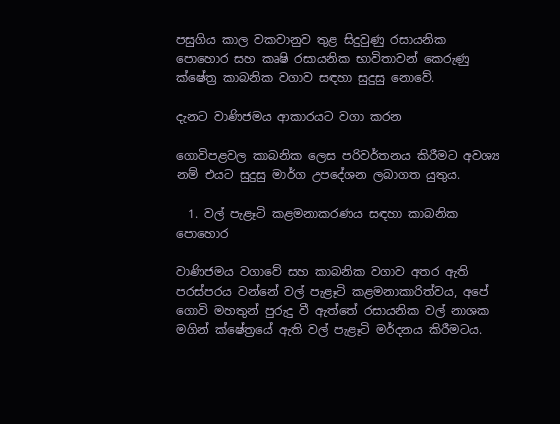පසුගිය කාල වකවානුව තුළ සිදුවුණු රසායනික පොහොර සහ කෘෂි රසායනික භාවිතාවන් කෙරුණු ක්ෂේත්‍ර කාබනික වගාව සඳහා සුදුසු නොවේ.

දැනට වාණිජමය ආකාරයට වගා කරන

ගොවිපළවල කාබනික ලෙස පරිවර්තනය කිරීමට අවශ්‍ය නම් එයට සුදුසු මාර්ග උපදේශන ලබාගත යුතුය.

  1. වල් පැළෑටි කළමනාකරණය සඳහා කාබනික පොහොර

වාණිජමය වගාවේ සහ කාබනික වගාව අතර ඇති පරස්පරය වන්නේ වල් පැළෑටි කළමනාකාරිත්වය, අපේ ගොවි මහතුන් පුරුදු වී ඇත්තේ රසායනික වල් නාශක මගින් ක්ෂේත්‍රයේ ඇති වල් පැළෑටි මර්දනය කිරීමටය.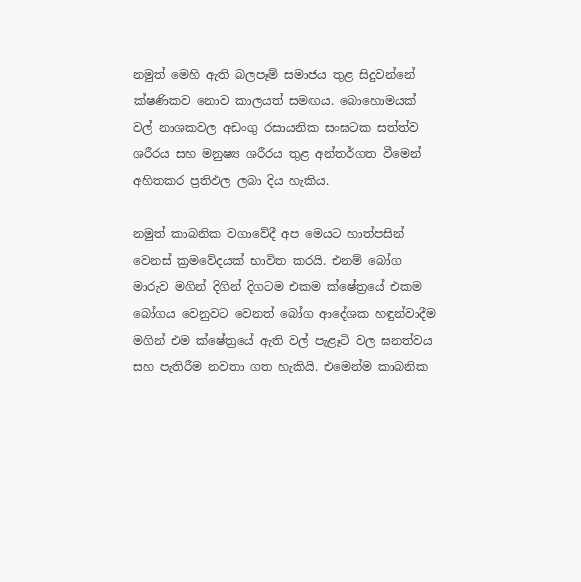නමුත් මෙහි ඇති බලපෑම් සමාජය තුළ සිදුවන්නේ ක්ෂණිකව නොව කාලයත් සමඟය. බොහොමයක් වල් නාශකවල අඩංගු රසායනික සංඝටක සත්ත්ව ශරීරය සහ මනුෂ්‍ය ශරීරය තුළ අන්තර්ගත වීමෙන් අහිතකර ප්‍රතිඵල ලබා දිය හැකිය.

නමුත් කාබනික වගාවේදී අප මෙයට හාත්පසින් වෙනස් ක්‍රමවේදයක් භාවිත කරයි. එනම් බෝග මාරුව මගින් දිගින් දිගටම එකම ක්ෂේත්‍රයේ එකම බෝගය වෙනුවට වෙනත් බෝග ආදේශක හඳුන්වාදීම මගින් එම ක්ෂේත්‍රයේ ඇති වල් පැළෑටි වල ඝනත්වය සහ පැතිරීම නවතා ගත හැකියි. එමෙන්ම කාබනික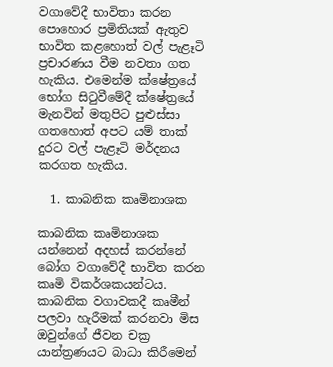වගාවේදී භාවිතා කරන පොහොර ප්‍රමිතියක් ඇතුව භාවිත කළහොත් වල් පැළෑටි ප්‍රචාරණය වීම නවතා ගත හැකිය. එමෙන්ම ක්ෂේත්‍රයේ භෝග සිටුවීමේදී ක්ෂේත්‍රයේ මැනවින් මතුපිට පුළුස්සා ගතහොත් අපට යම් තාක් දුරට වල් පැළෑටි මර්දනය කරගත හැකිය.

  1. කාබනික කෘමිනාශක

කාබනික කෘමිනාශක යන්නෙන් අදහස් කරන්නේ බෝග වගාවේදී භාවිත කරන කෘමි විකර්ශකයන්ටය. කාබනික වගාවකදී කෘමීන් පලවා හැරීමක් කරනවා මිස ඔවුන්ගේ ජීවන චක්‍ර යාන්ත්‍රණයට බාධා කිරීමෙන්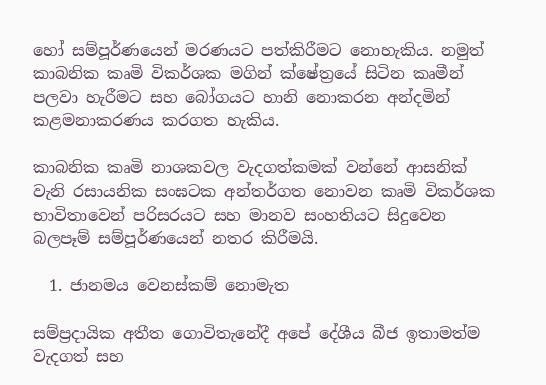හෝ සම්පූර්ණයෙන් මරණයට පත්කිරීමට නොහැකිය. නමුත් කාබනික කෘමි විකර්ශක මගින් ක්ෂේත්‍රයේ සිටින කෘමීන් පලවා හැරීමට සහ බෝගයට හානි නොකරන අන්දමින් කළමනාකරණය කරගත හැකිය.

කාබනික කෘමි නාශකවල වැදගත්කමක් වන්නේ ආසනික් වැනි රසායනික සංඝටක අන්තර්ගත නොවන කෘමි විකර්ශක භාවිතාවෙන් පරිසරයට සහ මානව සංහතියට සිදුවෙන බලපෑම් සම්පූර්ණයෙන් නතර කිරීමයි.

  1. ජානමය වෙනස්කම් නොමැත

සම්ප්‍රදායික අතීත ගොවිතැනේදී අපේ දේශීය බීජ ඉතාමත්ම වැදගත් සහ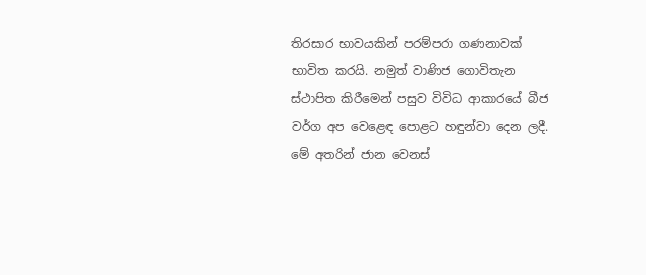තිරසාර භාවයකින් පරම්පරා ගණනාවක් භාවිත කරයි. නමුත් වාණිජ ගොවිතැන ස්ථාපිත කිරීමෙන් පසුව විවිධ ආකාරයේ බීජ වර්ග අප වෙළෙඳ පොළට හඳුන්වා දෙන ලදී. මේ අතරින් ජාන වෙනස්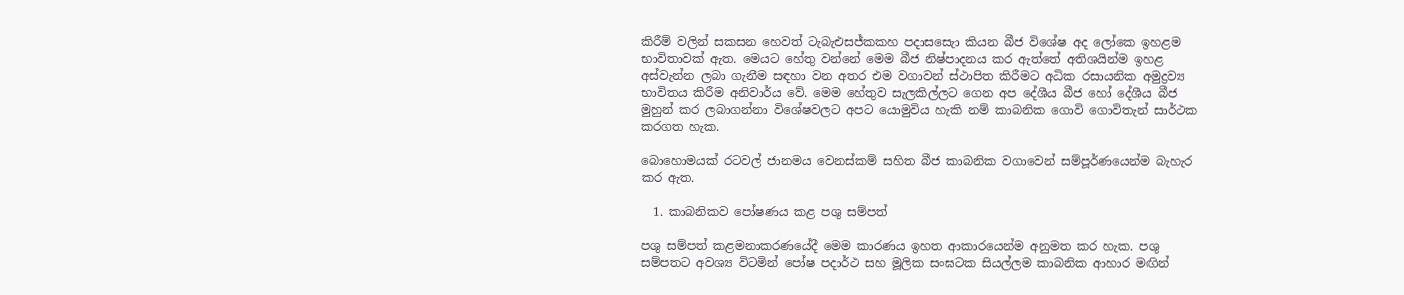කිරීම් වලින් සකසන හෙවත් ටැබැඑසජ්කකහ පදාසසෙැා කියන බීජ විශේෂ අද ලෝකෙ ඉහළම භාවිතාවක් ඇත. මෙයට හේතු වන්නේ මෙම බීජ නිෂ්පාදනය කර ඇත්තේ අතිශයින්ම ඉහළ අස්වැන්න ලබා ගැනීම සඳහා වන අතර එම වගාවන් ස්ථාපිත කිරීමට අධික රසායනික අමුද්‍රව්‍ය භාවිතය කිරීම අනිවාර්ය වේ. මෙම හේතුව සැලකිල්ලට ගෙන අප දේශීය බීජ හෝ දේශීය බීජ මුහුන් කර ලබාගන්නා විශේෂවලට අපට යොමුවිය හැකි නම් කාබනික ගොවි ගොවිතැන් සාර්ථක කරගත හැක.

බොහොමයක් රටවල් ජානමය වෙනස්කම් සහිත බීජ කාබනික වගාවෙන් සම්පූර්ණයෙන්ම බැහැර කර ඇත.

  1. කාබනිකව පෝෂණය කළ පශු සම්පත්

පශු සම්පත් කළමනාකරණයේදී මෙම කාරණය ඉහත ආකාරයෙන්ම අනුමත කර හැක. පශු සම්පතට අවශ්‍ය විටමින් පෝෂ පදාර්ථ සහ මූලික සංඝටක සියල්ලම කාබනික ආහාර මඟින්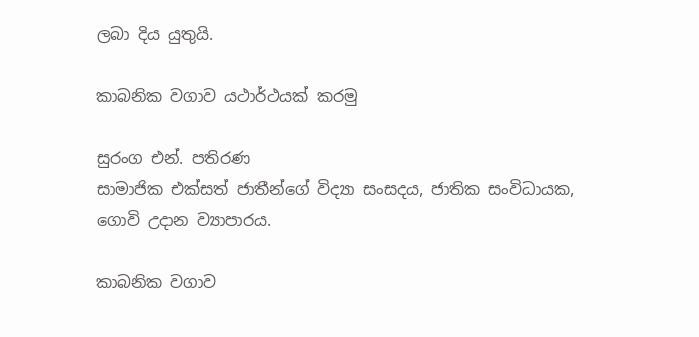ලබා දිය යුතුයි.

කාබනික වගාව යථාර්ථයක් කරමු

සුරංග එන්. පතිරණ
සාමාජික එක්සත් ජාතීන්ගේ විද්‍යා සංසදය, ජාතික සංවිධායක,
ගොවි උදාන ව්‍යාපාරය.

කාබනික වගාව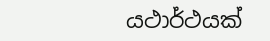යථාර්ථයක්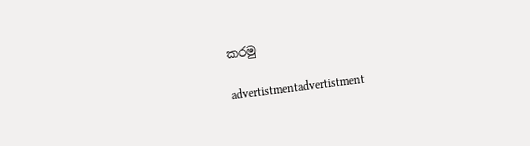කරමු

advertistmentadvertistment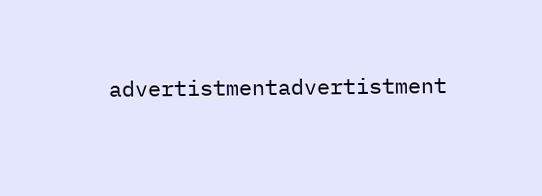advertistmentadvertistment